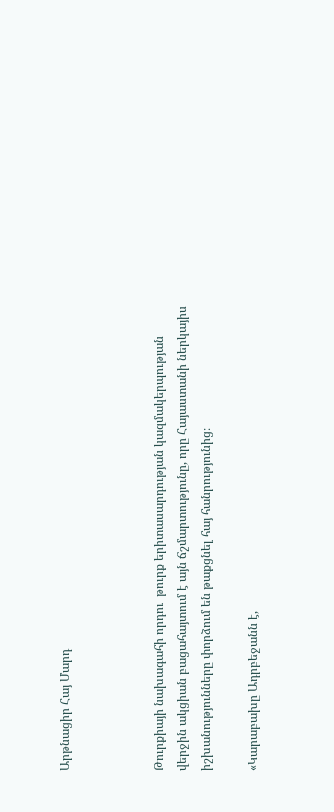Արթնացիր Հայ Մարդ



Թուրքիայի նախագահի որդու  թուրք երիտասարդության կազմակերպության վերջին ակցիան բացահայտում է այն ճշմարտությունը, որը Հայաստանի ներկայիս իշխանությունները փորձում են թաքցնել հայ հանրությունից։

«Կարաբախը Ադրբեջանն է,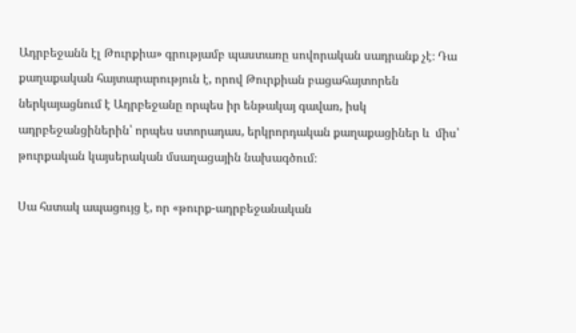Ադրբեջանն էլ Թուրքիա» գրությամբ պաստառը սովորական սադրանք չէ։ Դա քաղաքական հայտարարություն է, որով Թուրքիան բացահայտորեն ներկայացնում է Ադրբեջանը որպես իր ենթակայ գավառ, իսկ ադրբեջանցիներին՝ որպես ստորադաս, երկրորդական քաղաքացիներ և  միս՝  թուրքական կայսերական մսաղացային նախագծում։

Սա հստակ ապացույց է, որ «թուրք-ադրբեջանական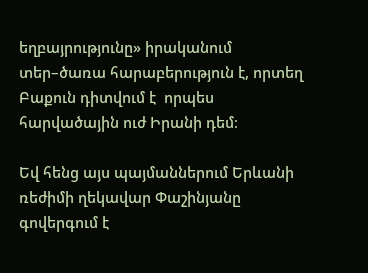եղբայրությունը» իրականում տեր–ծառա հարաբերություն է, որտեղ Բաքուն դիտվում է  որպես հարվածային ուժ Իրանի դեմ։

Եվ հենց այս պայմաններում Երևանի ռեժիմի ղեկավար Փաշինյանը գովերգում է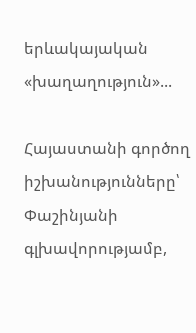երևակայական «խաղաղություն»...

Հայաստանի գործող իշխանությունները՝ Փաշինյանի գլխավորությամբ,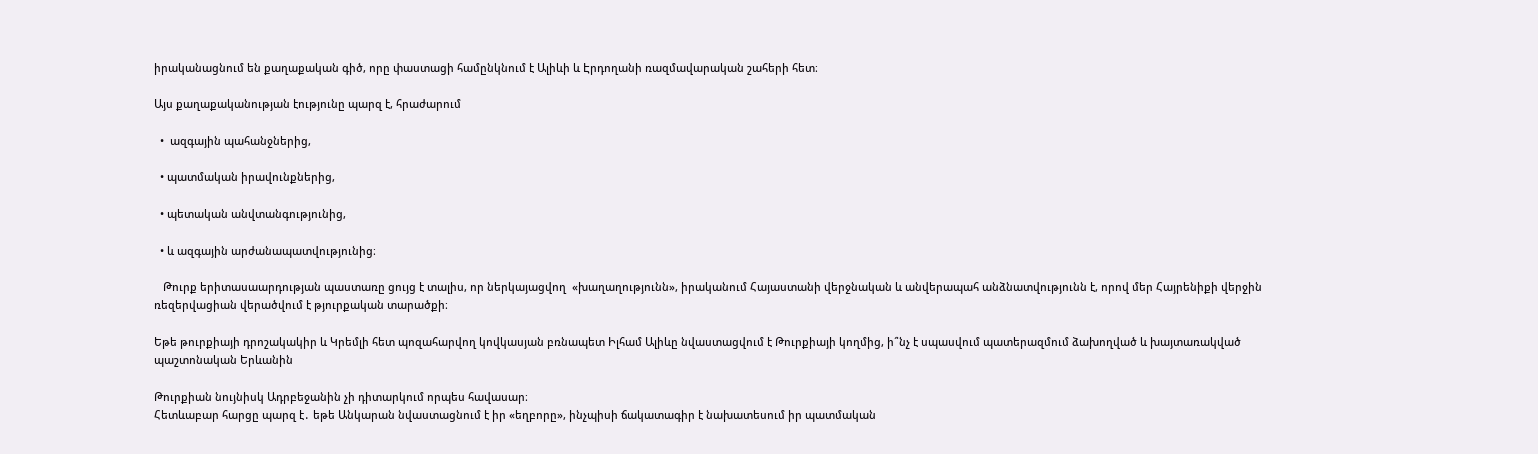իրականացնում են քաղաքական գիծ, որը փաստացի համընկնում է Ալիևի և Էրդողանի ռազմավարական շահերի հետ։

Այս քաղաքականության էությունը պարզ է, հրաժարում

  •  ազգային պահանջներից,

  • պատմական իրավունքներից,

  • պետական անվտանգությունից,

  • և ազգային արժանապատվությունից։

   Թուրք երիտասաարդության պաստառը ցույց է տալիս, որ ներկայացվող  «խաղաղությունն», իրականում Հայաստանի վերջնական և անվերապահ անձնատվությունն է, որով մեր Հայրենիքի վերջին ռեզերվացիան վերածվում է թյուրքական տարածքի։

Եթե թուրքիայի դրոշակակիր և Կրեմլի հետ պոզահարվող կովկասյան բռնապետ Իլհամ Ալիևը նվաստացվում է Թուրքիայի կողմից, ի՞նչ է սպասվում պատերազմում ձախողված և խայտառակված պաշտոնական Երևանին

Թուրքիան նույնիսկ Ադրբեջանին չի դիտարկում որպես հավասար։
Հետևաբար հարցը պարզ է․ եթե Անկարան նվաստացնում է իր «եղբորը», ինչպիսի ճակատագիր է նախատեսում իր պատմական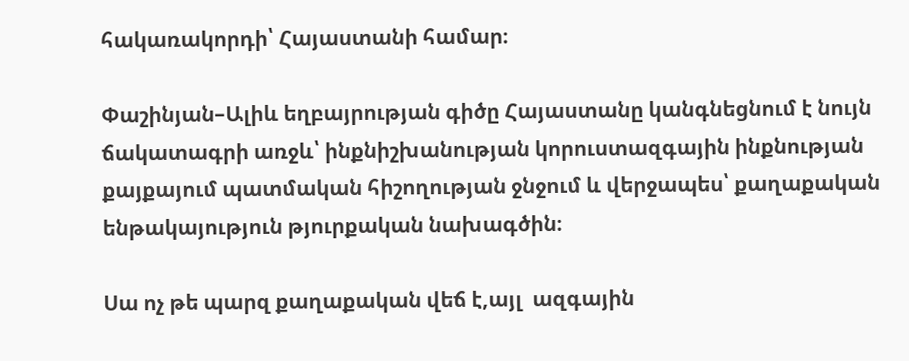հակառակորդի՝ Հայաստանի համար։

Փաշինյան–Ալիև եղբայրության գիծը Հայաստանը կանգնեցնում է նույն ճակատագրի առջև՝ ինքնիշխանության կորուստազգային ինքնության քայքայում պատմական հիշողության ջնջում և վերջապես՝ քաղաքական ենթակայություն թյուրքական նախագծին։

Սա ոչ թե պարզ քաղաքական վեճ է,այլ  ազգային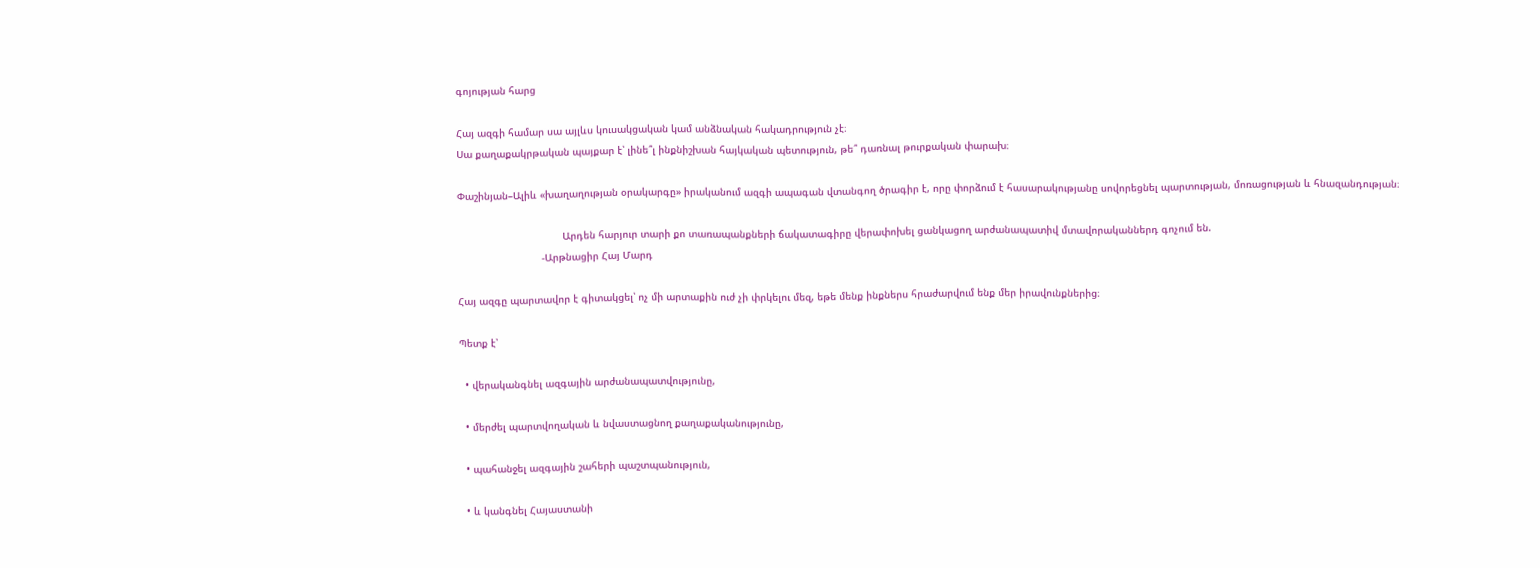գոյության հարց

Հայ ազգի համար սա այլևս կուսակցական կամ անձնական հակադրություն չէ։
Սա քաղաքակրթական պայքար է՝ լինե՞լ ինքնիշխան հայկական պետություն, թե՞ դառնալ թուրքական փարախ։

Փաշինյան–Ալիև «խաղաղության օրակարգը» իրականում ազգի ապագան վտանգող ծրագիր է, որը փորձում է հասարակությանը սովորեցնել պարտության, մոռացության և հնազանդության։

                                   Արդեն հարյուր տարի քո տառապանքների ճակատագիրը վերափոխել ցանկացող արժանապատիվ մտավորականներդ գոչում են.
                            -Արթնացիր Հայ Մարդ

Հայ ազգը պարտավոր է գիտակցել՝ ոչ մի արտաքին ուժ չի փրկելու մեզ, եթե մենք ինքներս հրաժարվում ենք մեր իրավունքներից։

Պետք է՝

  • վերականգնել ազգային արժանապատվությունը,

  • մերժել պարտվողական և նվաստացնող քաղաքականությունը,

  • պահանջել ազգային շահերի պաշտպանություն,

  • և կանգնել Հայաստանի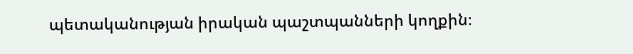պետականության իրական պաշտպանների կողքին։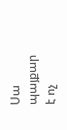Սա պայքար է ոչ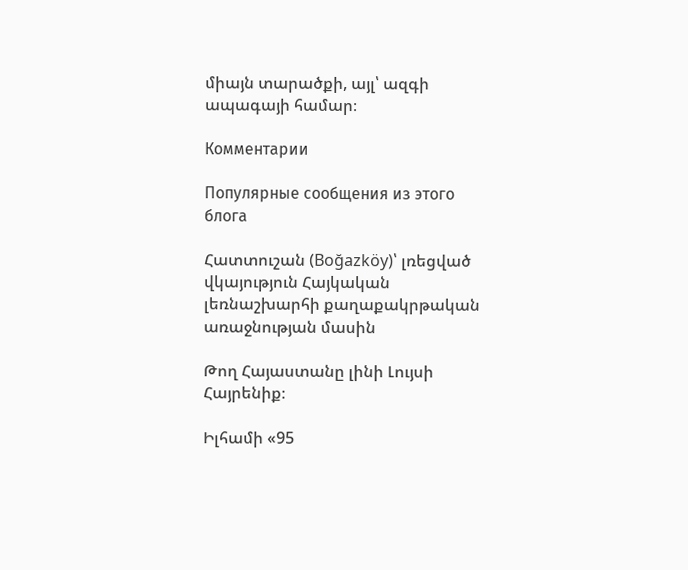միայն տարածքի, այլ՝ ազգի ապագայի համար։

Комментарии

Популярные сообщения из этого блога

Հատտուշան (Boğazköy)՝ լռեցված վկայություն Հայկական լեռնաշխարհի քաղաքակրթական առաջնության մասին

Թող Հայաստանը լինի Լույսի Հայրենիք։

Իլհամի «95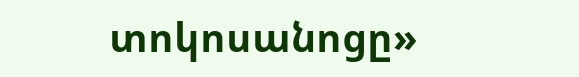տոկոսանոցը»